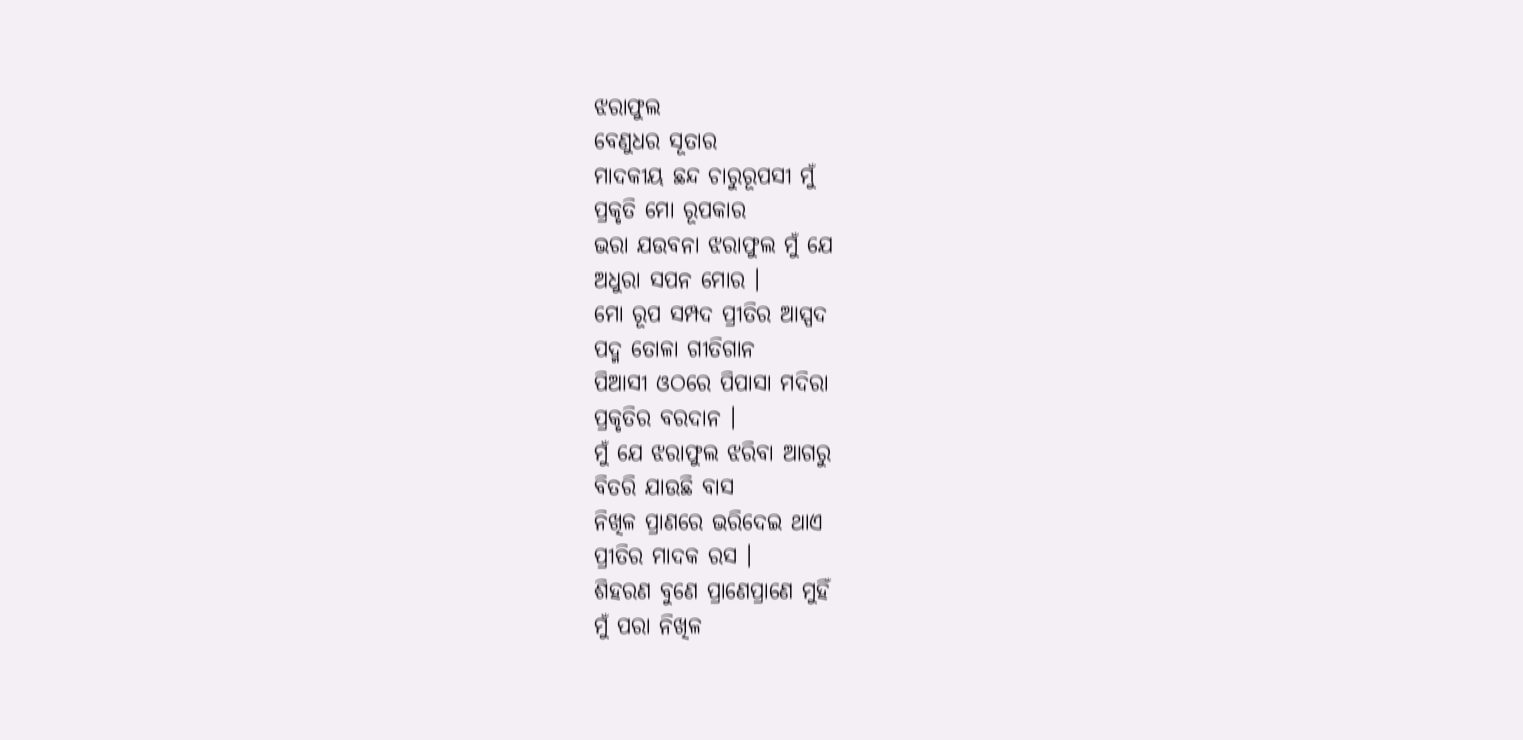ଝରାଫୁଲ
ବେଣୁଧର ସୂତାର
ମାଦକୀୟ ଛନ୍ଦ ଚାରୁରୂପସୀ ମୁଁ
ପ୍ରକୃତି ମୋ ରୂପକାର
ଭରା ଯଉବନା ଝରାଫୁଲ ମୁଁ ଯେ
ଅଧୁରା ସପନ ମୋର ।
ମୋ ରୂପ ସମ୍ପଦ ପ୍ରୀତିର ଆସ୍ପଦ
ପଦ୍ମ ତୋଳା ଗୀତିଗାନ
ପିଆସୀ ଓଠରେ ପିପାସା ମଦିରା
ପ୍ରକୃତିର ବରଦାନ ।
ମୁଁ ଯେ ଝରାଫୁଲ ଝରିବା ଆଗରୁ
ବିତରି ଯାଉଛି ବାସ
ନିଖିଳ ପ୍ରାଣରେ ଭରିଦେଇ ଥାଏ
ପ୍ରୀତିର ମାଦକ ରସ ।
ଶିହରଣ ବୁଣେ ପ୍ରାଣେପ୍ରାଣେ ମୁହିଁ
ମୁଁ ପରା ନିଖିଳ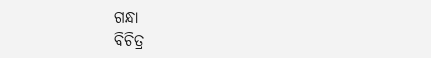ଗନ୍ଧା
ବିଚିତ୍ର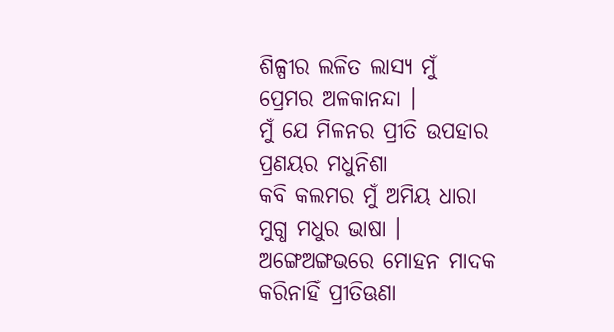ଶିଳ୍ପୀର ଲଳିତ ଲାସ୍ୟ ମୁଁ
ପ୍ରେମର ଅଳକାନନ୍ଦା ।
ମୁଁ ଯେ ମିଳନର ପ୍ରୀତି ଉପହାର
ପ୍ରଣୟର ମଧୁନିଶା
କବି କଲମର ମୁଁ ଅମିୟ ଧାରା
ମୁଗ୍ଧ ମଧୁର ଭାଷା ।
ଅଙ୍ଗେଅଙ୍ଗଭରେ ମୋହନ ମାଦକ
କରିନାହିଁ ପ୍ରୀତିଊଣା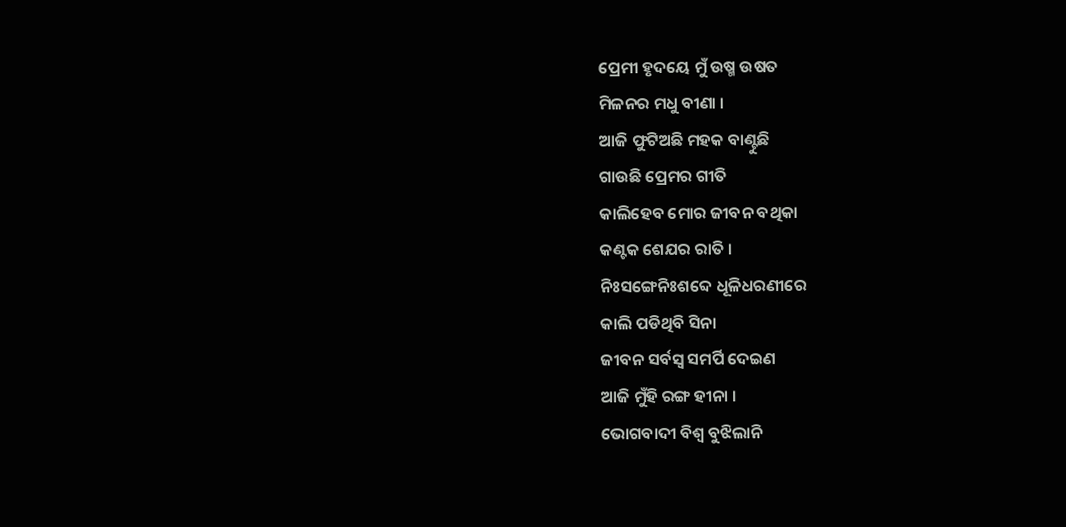ପ୍ରେମୀ ହୃଦୟେ ମୁଁ ଉଷ୍ମ ଉଷତ
ମିଳନର ମଧୁ ବୀଣା ।
ଆଜି ଫୁଟିଅଛି ମହକ ବାଣ୍ଟୁଛି
ଗାଉଛି ପ୍ରେମର ଗୀତି
କାଲିହେବ ମୋର ଜୀବନ ବଥିକା
କଣ୍ଟକ ଶେଯର ରାତି ।
ନିଃସଙ୍ଗେନିଃଶବ୍ଦେ ଧୂଳିଧରଣୀରେ
କାଲି ପଡିଥିବି ସିନା
ଜୀବନ ସର୍ବସ୍ବ ସମର୍ପି ଦେଇଣ
ଆଜି ମୁଁହି ରଙ୍ଗ ହୀନା ।
ଭୋଗବାଦୀ ବିଶ୍ବ ବୁଝିଲାନି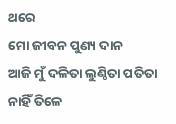ଥରେ
ମୋ ଜୀବନ ପୁଣ୍ୟ ଦାନ
ଆଜି ମୁଁ ଦଳିତା ଲୁଣ୍ଠିତା ପତିତା
ନାହିଁ ତିଳେ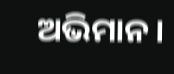ଅଭିମାନ ।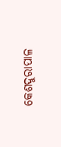କେଶଦୁରାପାଳ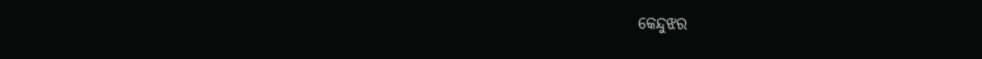କେନ୍ଦୁଝର